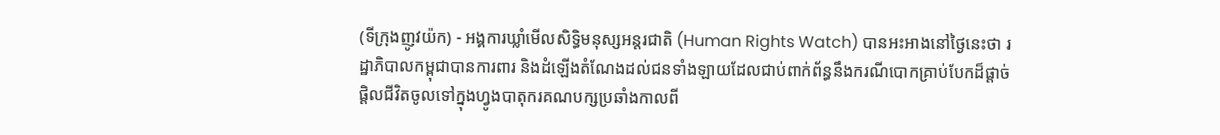(ទីក្រុងញូវយ៉ក) - អង្គការឃ្លាំមើលសិទ្ធិមនុស្សអន្តរជាតិ (Human Rights Watch) បានអះអាងនៅថ្ងៃនេះថា រដ្ឋាភិបាលកម្ពុជាបានការពារ និងដំឡើងតំណែងដល់ជនទាំងឡាយដែលជាប់ពាក់ព័ន្ធនឹងករណីបោកគ្រាប់បែកដ៏ផ្តាច់ផ្តិលជីវិតចូលទៅក្នុងហ្វូងបាតុករគណបក្សប្រឆាំងកាលពី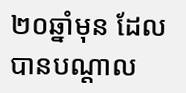២០ឆ្នាំមុន ដែលបានបណ្ដាល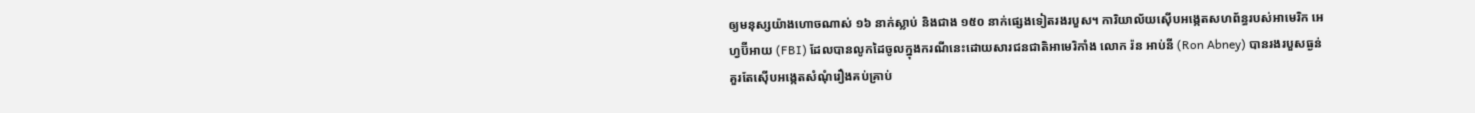ឲ្យមនុស្សយ៉ាងហោចណាស់ ១៦ នាក់ស្លាប់ និងជាង ១៥០ នាក់ផ្សេងទៀតរងរបួស។ ការិយាល័យស៊ើបអង្កេតសហព័ន្ធរបស់អាមេរិក អេហ្វប៊ីអាយ (FBI) ដែលបានលូកដៃចូលក្នុងករណីនេះដោយសារជនជាតិអាមេរិកាំង លោក រ៉ន អាប់នី (Ron Abney) បានរងរបួសធ្ងន់ គួរតែស៊ើបអង្កេតសំណុំរឿងគប់គ្រាប់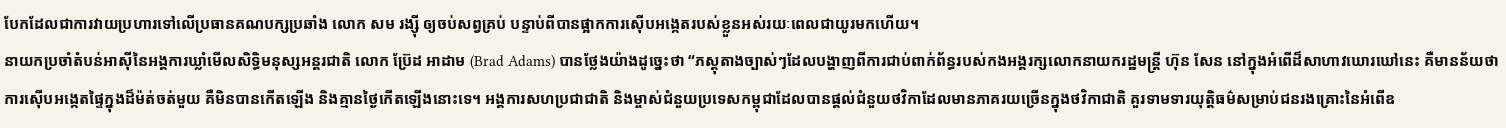បែកដែលជាការវាយប្រហារទៅលើប្រធានគណបក្សប្រឆាំង លោក សម រង្ស៊ី ឲ្យចប់សព្វគ្រប់ បន្ទាប់ពីបានផ្អាកការស៊ើបអង្កេតរបស់ខ្លួនអស់រយៈពេលជាយូរមកហើយ។
នាយកប្រចាំតំបន់អាស៊ីនៃអង្គការឃ្លាំមើលសិទ្ធិមនុស្សអន្តរជាតិ លោក ប្រ៊ែដ អាដាម (Brad Adams) បានថ្លែងយ៉ាងដូច្នេះថា “ភស្តុតាងច្បាស់ៗដែលបង្ហាញពីការជាប់ពាក់ព័ន្ធរបស់កងអង្គរក្សលោកនាយករដ្ឋមន្ត្រី ហ៊ុន សែន នៅក្នុងអំពើដ៏សាហាវឃោរឃៅនេះ គឺមានន័យថា ការស៊ើបអង្កេតផ្ទៃក្នុងដ៏ម៉ត់ចត់មួយ គឺមិនបានកើតឡើង និងគ្មានថ្ងៃកើតឡើងនោះទេ។ អង្គការសហប្រជាជាតិ និងម្ចាស់ជំនួយប្រទេសកម្ពុជាដែលបានផ្ដល់ជំនួយថវិកាដែលមានភាគរយច្រើនក្នុងថវិកាជាតិ គួរទាមទារយុត្តិធម៌សម្រាប់ជនរងគ្រោះនៃអំពើឧ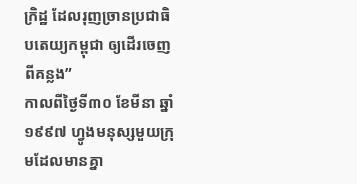ក្រិដ្ឋ ដែលរុញច្រានប្រជាធិបតេយ្យកម្ពុជា ឲ្យដើរចេញពីគន្លង”
កាលពីថ្ងៃទី៣០ ខែមីនា ឆ្នាំ១៩៩៧ ហ្វូងមនុស្សមួយក្រុមដែលមានគ្នា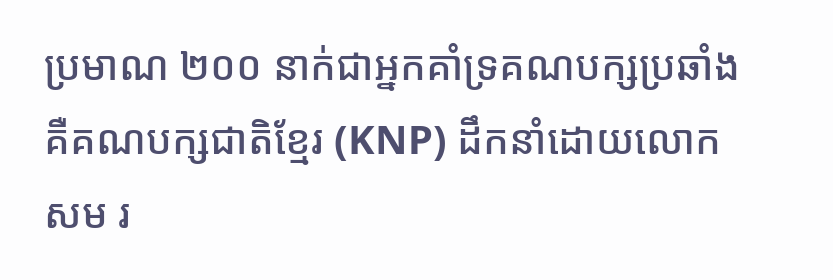ប្រមាណ ២០០ នាក់ជាអ្នកគាំទ្រគណបក្សប្រឆាំង គឺគណបក្សជាតិខ្មែរ (KNP) ដឹកនាំដោយលោក សម រ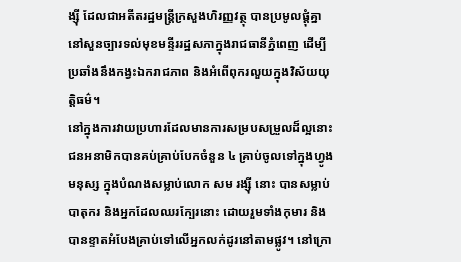ង្ស៊ី ដែលជាអតីតរដ្ឋមន្ត្រីក្រសួងហិរញ្ញវត្ថុ បានប្រមូលផ្ដុំគ្នានៅសួនច្បារទល់មុខមន្ទីររដ្ឋសភាក្នុងរាជធានីភ្នំពេញ ដើម្បីប្រឆាំងនឹងកង្វះឯករាជភាព និងអំពើពុករលួយក្នុងវិស័យយុត្តិធម៌។
នៅក្នុងការវាយប្រហារដែលមានការសម្របសម្រួលដ៏ល្អនោះ ជនអនាមិកបានគប់គ្រាប់បែកចំនួន ៤ គ្រាប់ចូលទៅក្នុងហ្វូងមនុស្ស ក្នុងបំណងសម្លាប់លោក សម រង្ស៊ី នោះ បានសម្លាប់បាតុករ និងអ្នកដែលឈរក្បែរនោះ ដោយរួមទាំងកុមារ និងបានខ្ទាតអំបែងគ្រាប់ទៅលើអ្នកលក់ដូរនៅតាមផ្លូវ។ នៅក្រោ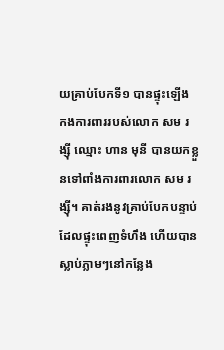យគ្រាប់បែកទី១ បានផ្ទុះឡើង កងការពាររបស់លោក សម រង្ស៊ី ឈ្មោះ ហាន មុនី បានយកខ្លួនទៅពាំងការពារលោក សម រង្ស៊ី។ គាត់រងនូវគ្រាប់បែកបន្ទាប់ដែលផ្ទុះពេញទំហឹង ហើយបានស្លាប់ភ្លាមៗនៅកន្លែង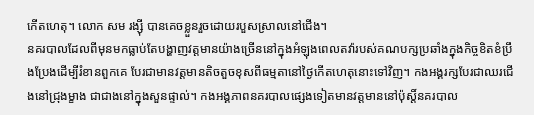កើតហេតុ។ លោក សម រង្ស៊ី បានគេចខ្លួនរួចដោយរបួសស្រាលនៅជើង។
នគរបាលដែលពីមុនមកធ្លាប់តែបង្ហាញវត្តមានយ៉ាងច្រើននៅក្នុងអំឡុងពេលតវ៉ារបស់គណបក្សប្រឆាំងក្នុងកិច្ចខិតខំប្រឹងប្រែងដើម្បីរំខានពួកគេ បែរជាមានវត្តមានតិចតួចខុសពីធម្មតានៅថ្ងៃកើតហេតុនោះទៅវិញ។ កងអង្គរក្សបែរជាឈរជើងនៅជ្រុងម្ខាង ជាជាងនៅក្នុងសួនផ្ទាល់។ កងអង្គភាពនគរបាលផ្សេងទៀតមានវត្តមាននៅប៉ុស្តិ៍នគរបាល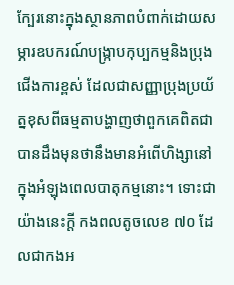ក្បែរនោះក្នុងស្ថានភាពបំពាក់ដោយសម្ភារឧបករណ៍បង្ក្រាបកុប្បកម្មនិងប្រុងជើងការខ្ពស់ ដែលជាសញ្ញាប្រុងប្រយ័ត្នខុសពីធម្មតាបង្ហាញថាពួកគេពិតជាបានដឹងមុនថានឹងមានអំពើហិង្សានៅក្នុងអំឡុងពេលបាតុកម្មនោះ។ ទោះជាយ៉ាងនេះក្តី កងពលតូចលេខ ៧០ ដែលជាកងអ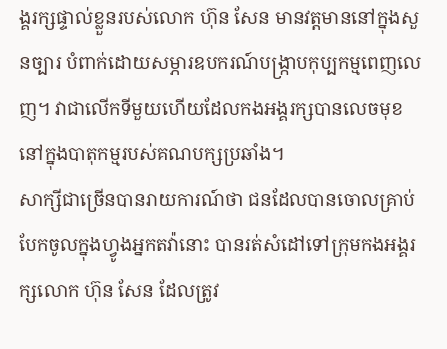ង្គរក្សផ្ទាល់ខ្លួនរបស់លោក ហ៊ុន សែន មានវត្តមាននៅក្នុងសួនច្បារ បំពាក់ដោយសម្ភារឧបករណ៍បង្ក្រាបកុប្បកម្មពេញលេញ។ វាជាលើកទីមួយហើយដែលកងអង្គរក្សបានលេចមុខនៅក្នុងបាតុកម្មរបស់គណបក្សប្រឆាំង។
សាក្សីជាច្រើនបានរាយការណ៍ថា ជនដែលបានចោលគ្រាប់បែកចូលក្នុងហ្វូងអ្នកតវ៉ានោះ បានរត់សំដៅទៅក្រុមកងអង្គរក្សលោក ហ៊ុន សែន ដែលត្រូវ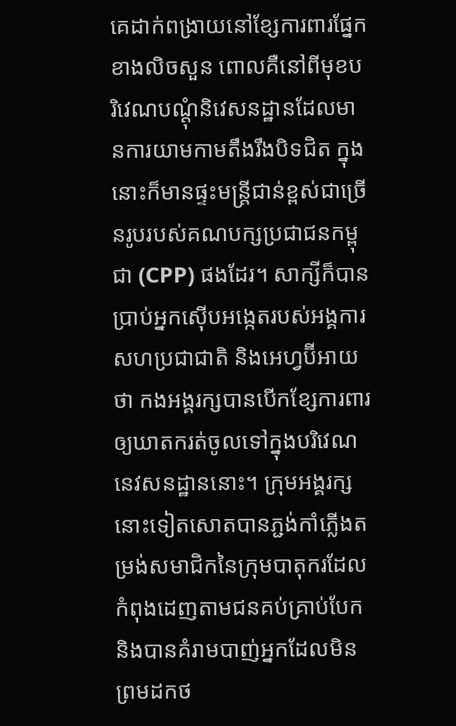គេដាក់ពង្រាយនៅខ្សែការពារផ្នែកខាងលិចសួន ពោលគឺនៅពីមុខបរិវេណបណ្តុំនិវេសនដ្ឋានដែលមានការយាមកាមតឹងរឹងបិទជិត ក្នុងនោះក៏មានផ្ទះមន្ត្រីជាន់ខ្ពស់ជាច្រើនរូបរបស់គណបក្សប្រជាជនកម្ពុជា (CPP) ផងដែរ។ សាក្សីក៏បានប្រាប់អ្នកស៊ើបអង្កេតរបស់អង្គការសហប្រជាជាតិ និងអេហ្វប៊ីអាយថា កងអង្គរក្សបានបើកខ្សែការពារឲ្យឃាតករត់ចូលទៅក្នុងបរិវេណនេវសនដ្ឋាននោះ។ ក្រុមអង្គរក្សនោះទៀតសោតបានភ្ជង់កាំភ្លើងតម្រង់សមាជិកនៃក្រុមបាតុករដែលកំពុងដេញតាមជនគប់គ្រាប់បែក និងបានគំរាមបាញ់អ្នកដែលមិនព្រមដកថ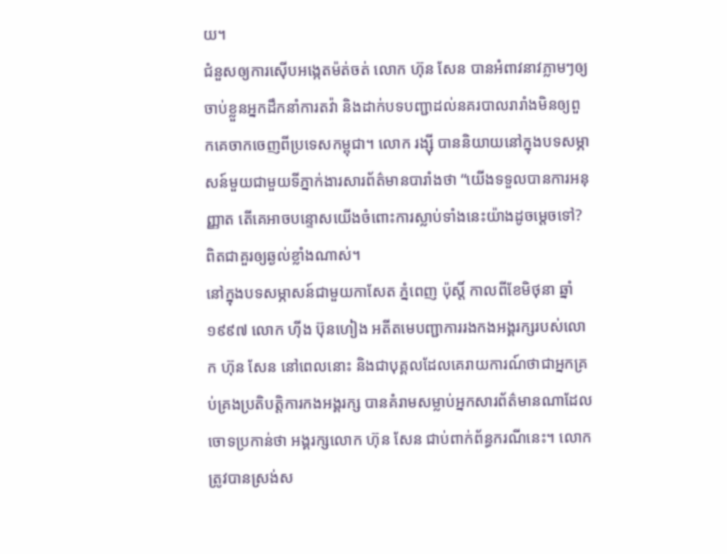យ។
ជំនួសឲ្យការស៊ើបអង្កេតម៉ត់ចត់ លោក ហ៊ុន សែន បានអំពាវនាវភ្លាមៗឲ្យចាប់ខ្លួនអ្នកដឹកនាំការតវ៉ា និងដាក់បទបញ្ជាដល់នគរបាលរារាំងមិនឲ្យពួកគេចាកចេញពីប្រទេសកម្ពុជា។ លោក រង្ស៊ី បាននិយាយនៅក្នុងបទសម្ភាសន៍មួយជាមួយទីភ្នាក់ងារសារព័ត៌មានបារាំងថា “យើងទទួលបានការអនុញ្ញាត តើគេអាចបន្ទោសយើងចំពោះការស្លាប់ទាំងនេះយ៉ាងដូចម្តេចទៅ? ពិតជាគួរឲ្យឆ្ងល់ខ្លាំងណាស់។
នៅក្នុងបទសម្ភាសន៍ជាមួយកាសែត ភ្នំពេញ ប៉ុស្តិ៍ កាលពីខែមិថុនា ឆ្នាំ១៩៩៧ លោក ហ៊ីង ប៊ុនហៀង អតីតមេបញ្ជាការរងកងអង្គរក្សរបស់លោក ហ៊ុន សែន នៅពេលនោះ និងជាបុគ្គលដែលគេរាយការណ៍ថាជាអ្នកគ្រប់គ្រងប្រតិបត្តិការកងអង្គរក្ស បានគំរាមសម្លាប់អ្នកសារព័ត៌មានណាដែលចោទប្រកាន់ថា អង្គរក្សលោក ហ៊ុន សែន ជាប់ពាក់ព័ន្ធករណីនេះ។ លោកត្រូវបានស្រង់ស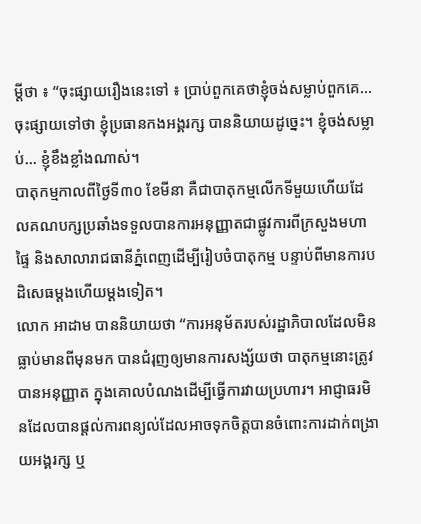ម្តីថា ៖ “ចុះផ្សាយរឿងនេះទៅ ៖ ប្រាប់ពួកគេថាខ្ញុំចង់សម្លាប់ពួកគេ...ចុះផ្សាយទៅថា ខ្ញុំប្រធានកងអង្គរក្ស បាននិយាយដូច្នេះ។ ខ្ញុំចង់សម្លាប់... ខ្ញុំខឹងខ្លាំងណាស់។
បាតុកម្មកាលពីថ្ងៃទី៣០ ខែមីនា គឺជាបាតុកម្មលើកទីមួយហើយដែលគណបក្សប្រឆាំងទទួលបានការអនុញ្ញាតជាផ្លូវការពីក្រសួងមហាផ្ទៃ និងសាលារាជធានីភ្នំពេញដើម្បីរៀបចំបាតុកម្ម បន្ទាប់ពីមានការបដិសេធម្តងហើយម្តងទៀត។
លោក អាដាម បាននិយាយថា “ការអនុម័តរបស់រដ្ឋាភិបាលដែលមិនធ្លាប់មានពីមុនមក បានជំរុញឲ្យមានការសង្ស័យថា បាតុកម្មនោះត្រូវបានអនុញ្ញាត ក្នុងគោលបំណងដើម្បីធ្វើការវាយប្រហារ។ អាជ្ញាធរមិនដែលបានផ្តល់ការពន្យល់ដែលអាចទុកចិត្តបានចំពោះការដាក់ពង្រាយអង្គរក្ស ឬ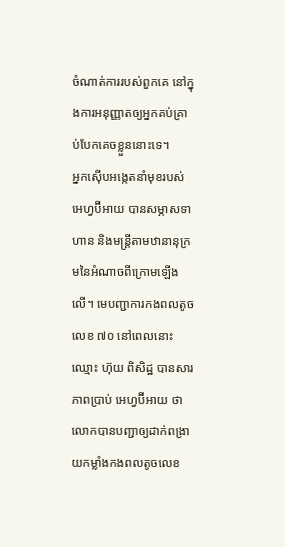ចំណាត់ការរបស់ពួកគេ នៅក្នុងការអនុញ្ញាតឲ្យអ្នកគប់គ្រាប់បែកគេចខ្លួននោះទេ។
អ្នកស៊ើបអង្កេតនាំមុខរបស់ អេហ្វប៊ីអាយ បានសម្ភាសទាហាន និងមន្ត្រីតាមឋានានុក្រមនៃអំណាចពីក្រោមឡើងលើ។ មេបញ្ជាការកងពលតូចលេខ ៧០ នៅពេលនោះឈ្មោះ ហ៊ុយ ពិសិដ្ឋ បានសារភាពប្រាប់ អេហ្វប៊ីអាយ ថា លោកបានបញ្ជាឲ្យដាក់ពង្រាយកម្លាំងកងពលតូចលេខ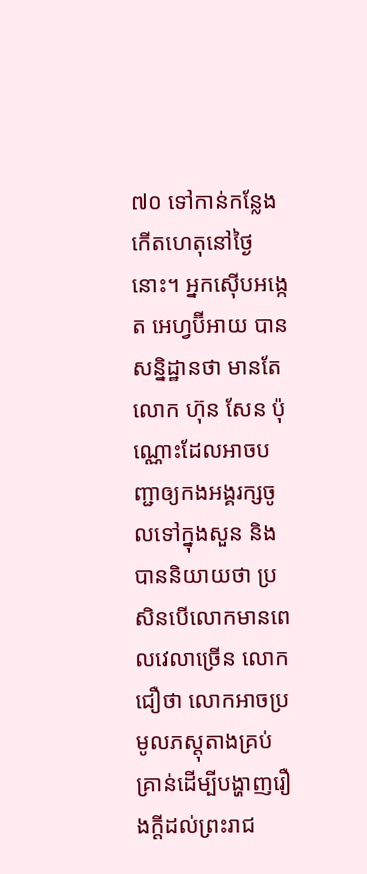៧០ ទៅកាន់កន្លែងកើតហេតុនៅថ្ងៃនោះ។ អ្នកស៊ើបអង្កេត អេហ្វប៊ីអាយ បានសន្និដ្ឋានថា មានតែលោក ហ៊ុន សែន ប៉ុណ្ណោះដែលអាចបញ្ជាឲ្យកងអង្គរក្សចូលទៅក្នុងសួន និងបាននិយាយថា ប្រសិនបើលោកមានពេលវេលាច្រើន លោកជឿថា លោកអាចប្រមូលភស្តុតាងគ្រប់គ្រាន់ដើម្បីបង្ហាញរឿងក្ដីដល់ព្រះរាជ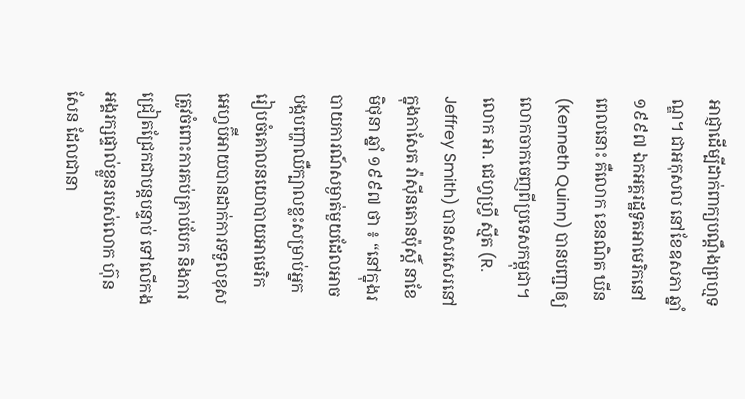អាជ្ញាដើម្បីដាក់ពាក្យបណ្តឹងព្រហ្មទណ្ឌ។ ជាអកុសល នៅខែឧសភា ឆ្នាំ១៩៩៧ ឯកអគ្គរដ្ឋទូតអាមេរិកនៅពេលនោះ គឺលោក ខេនណិត ឃីន (Kenneth Quinn) បានបញ្ជាឲ្យលោកចាកចេញពីប្រទេសកម្ពុជា។
លោក អា. ជេហ្វហ្វ្រី ស្មីត (R. Jeffrey Smith) បានសរសេរនៅក្នុងកាសែត វ៉ាស៊ីនតោនប៉ុស្តិ៍ នាខែមិថុនា ឆ្នាំ ១៩៩៧ ថា ៖ “នៅក្នុងរបាយការណ៍សម្ងាត់មួយដែលអាចបង្កបញ្ហាឈឺក្បាលខ្លះសម្រាប់អ្នករៀបចំគោលនយោបាយអាមេរិក អេហ្វប៊ីអាយបានដាក់ការទទួលខុសត្រូវចំពោះការគប់គ្រាប់បែក និងការជ្រៀតជ្រែកជាបន្តបន្ទាប់ ទៅលើកងអង្គរក្សផ្ទាល់ខ្លួនរបស់លោក ហ៊ុន សែន ដែលជានា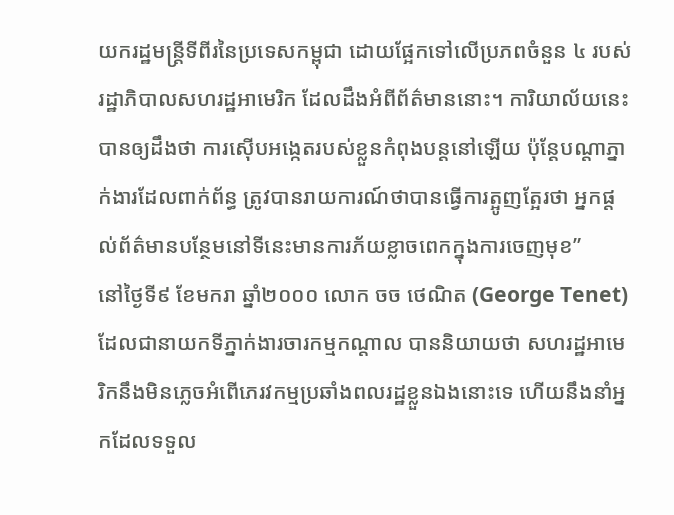យករដ្ឋមន្ត្រីទីពីរនៃប្រទេសកម្ពុជា ដោយផ្អែកទៅលើប្រភពចំនួន ៤ របស់រដ្ឋាភិបាលសហរដ្ឋអាមេរិក ដែលដឹងអំពីព័ត៌មាននោះ។ ការិយាល័យនេះបានឲ្យដឹងថា ការស៊ើបអង្កេតរបស់ខ្លួនកំពុងបន្តនៅឡើយ ប៉ុន្តែបណ្តាភ្នាក់ងារដែលពាក់ព័ន្ធ ត្រូវបានរាយការណ៍ថាបានធ្វើការត្អូញត្អែរថា អ្នកផ្តល់ព័ត៌មានបន្ថែមនៅទីនេះមានការភ័យខ្លាចពេកក្នុងការចេញមុខ”
នៅថ្ងៃទី៩ ខែមករា ឆ្នាំ២០០០ លោក ចច ថេណិត (George Tenet) ដែលជានាយកទីភ្នាក់ងារចារកម្មកណ្តាល បាននិយាយថា សហរដ្ឋអាមេរិកនឹងមិនភ្លេចអំពើភេរវកម្មប្រឆាំងពលរដ្ឋខ្លួនឯងនោះទេ ហើយនឹងនាំអ្នកដែលទទួល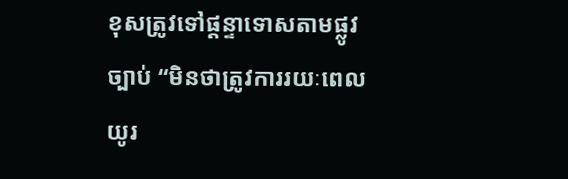ខុសត្រូវទៅផ្តន្ទាទោសតាមផ្លូវច្បាប់ “មិនថាត្រូវការរយៈពេលយូរ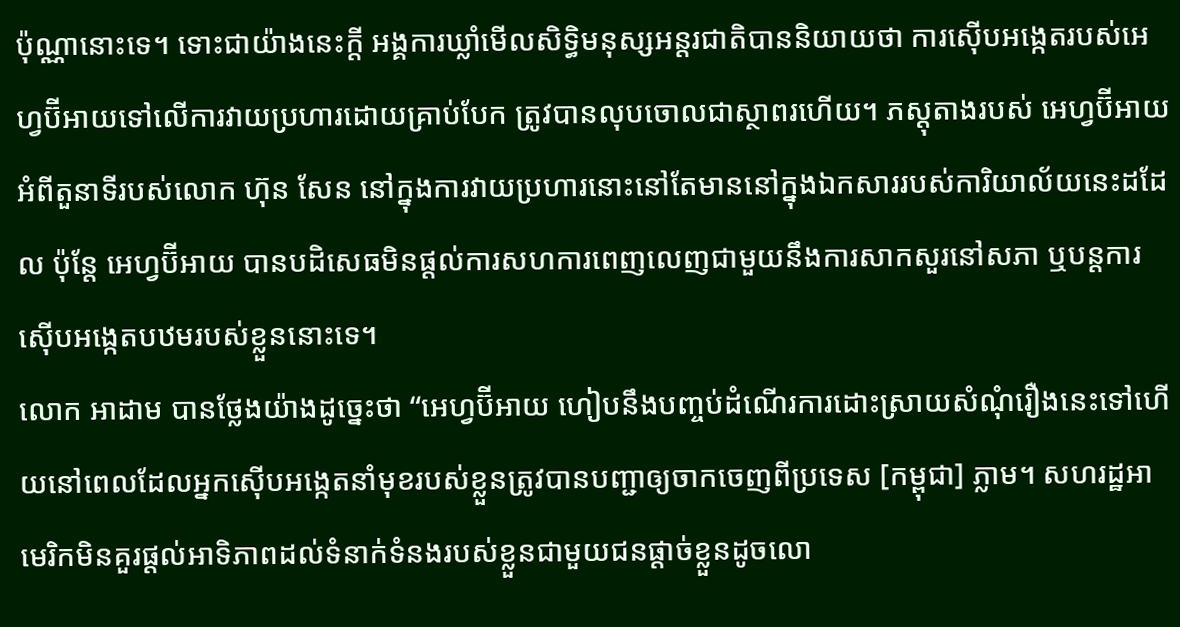ប៉ុណ្ណានោះទេ។ ទោះជាយ៉ាងនេះក្តី អង្គការឃ្លាំមើលសិទិ្ធមនុស្សអន្តរជាតិបាននិយាយថា ការស៊ើបអង្កេតរបស់អេហ្វប៊ីអាយទៅលើការវាយប្រហារដោយគ្រាប់បែក ត្រូវបានលុបចោលជាស្ថាពរហើយ។ ភស្តុតាងរបស់ អេហ្វប៊ីអាយ អំពីតួនាទីរបស់លោក ហ៊ុន សែន នៅក្នុងការវាយប្រហារនោះនៅតែមាននៅក្នុងឯកសាររបស់ការិយាល័យនេះដដែល ប៉ុន្តែ អេហ្វប៊ីអាយ បានបដិសេធមិនផ្តល់ការសហការពេញលេញជាមួយនឹងការសាកសួរនៅសភា ឬបន្តការស៊ើបអង្កេតបឋមរបស់ខ្លួននោះទេ។
លោក អាដាម បានថ្លែងយ៉ាងដូច្នេះថា “អេហ្វប៊ីអាយ ហៀបនឹងបញ្ចប់ដំណើរការដោះស្រាយសំណុំរឿងនេះទៅហើយនៅពេលដែលអ្នកស៊ើបអង្កេតនាំមុខរបស់ខ្លួនត្រូវបានបញ្ជាឲ្យចាកចេញពីប្រទេស [កម្ពុជា] ភ្លាម។ សហរដ្ឋអាមេរិកមិនគួរផ្តល់អាទិភាពដល់ទំនាក់ទំនងរបស់ខ្លួនជាមួយជនផ្តាច់ខ្លួនដូចលោ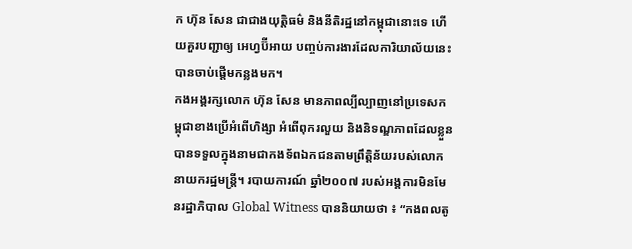ក ហ៊ុន សែន ជាជាងយុត្តិធម៌ និងនីតិរដ្ឋនៅកម្ពុជានោះទេ ហើយគួរបញ្ជាឲ្យ អេហ្វប៊ីអាយ បញ្ចប់ការងារដែលការិយាល័យនេះបានចាប់ផ្តើមកន្លងមក។
កងអង្គរក្សលោក ហ៊ុន សែន មានភាពល្បីល្បាញនៅប្រទេសកម្ពុជាខាងប្រើអំពើហិង្សា អំពើពុករលួយ និងនិទណ្ឌភាពដែលខ្លួនបានទទួលក្នុងនាមជាកងទ័ពឯកជនតាមព្រឹត្តិន័យរបស់លោកនាយករដ្ឋមន្ត្រី។ របាយការណ៍ ឆ្នាំ២០០៧ របស់អង្គការមិនមែនរដ្ឋាភិបាល Global Witness បាននិយាយថា ៖ “កងពលតូ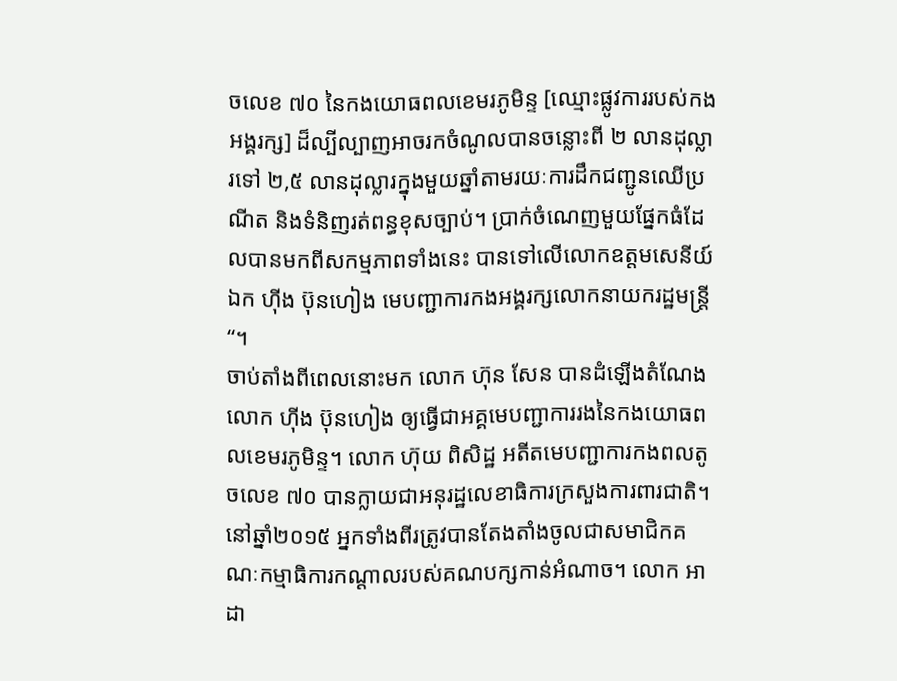ចលេខ ៧០ នៃកងយោធពលខេមរភូមិន្ទ [ឈ្មោះផ្លូវការរបស់កងអង្គរក្ស] ដ៏ល្បីល្បាញអាចរកចំណូលបានចន្លោះពី ២ លានដុល្លារទៅ ២,៥ លានដុល្លារក្នុងមួយឆ្នាំតាមរយៈការដឹកជញ្ជូនឈើប្រណីត និងទំនិញរត់ពន្ធខុសច្បាប់។ ប្រាក់ចំណេញមួយផ្នែកធំដែលបានមកពីសកម្មភាពទាំងនេះ បានទៅលើលោកឧត្តមសេនីយ៍ឯក ហ៊ីង ប៊ុនហៀង មេបញ្ជាការកងអង្គរក្សលោកនាយករដ្ឋមន្ត្រី “។
ចាប់តាំងពីពេលនោះមក លោក ហ៊ុន សែន បានដំឡើងតំណែងលោក ហ៊ីង ប៊ុនហៀង ឲ្យធ្វើជាអគ្គមេបញ្ជាការរងនៃកងយោធពលខេមរភូមិន្ទ។ លោក ហ៊ុយ ពិសិដ្ឋ អតីតមេបញ្ជាការកងពលតូចលេខ ៧០ បានក្លាយជាអនុរដ្ឋលេខាធិការក្រសួងការពារជាតិ។ នៅឆ្នាំ២០១៥ អ្នកទាំងពីរត្រូវបានតែងតាំងចូលជាសមាជិកគណៈកម្មាធិការកណ្តាលរបស់គណបក្សកាន់អំណាច។ លោក អាដា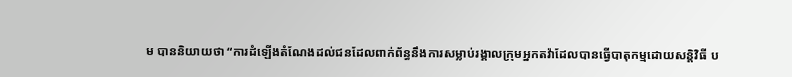ម បាននិយាយថា “ការដំឡើងតំណែងដល់ជនដែលពាក់ព័ន្ធនឹងការសម្លាប់រង្គាលក្រុមអ្នកតវ៉ាដែលបានធ្វើបាតុកម្មដោយសន្តិវិធី ប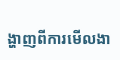ង្ហាញពីការមើលងា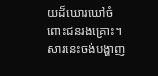យដ៏ឃោរឃៅចំពោះជនរងគ្រោះ។ សារនេះចង់បង្ហាញ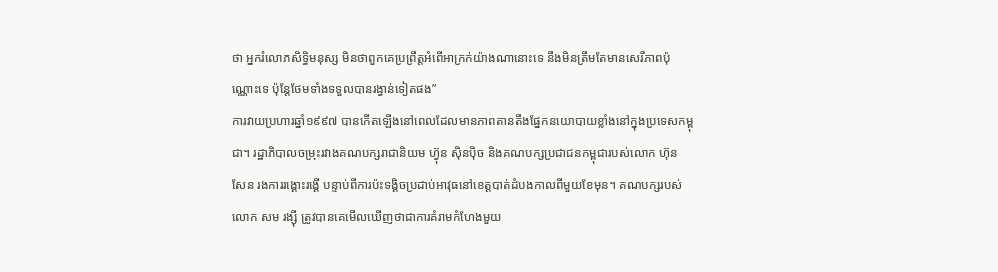ថា អ្នករំលោភសិទិ្ធមនុស្ស មិនថាពួកគេប្រព្រឹត្តអំពើអាក្រក់យ៉ាងណានោះទេ នឹងមិនត្រឹមតែមានសេរីភាពប៉ុណ្ណោះទេ ប៉ុន្តែថែមទាំងទទួលបានរង្វាន់ទៀតផង”
ការវាយប្រហារឆ្នាំ១៩៩៧ បានកើតឡើងនៅពេលដែលមានភាពតានតឹងផ្នែកនយោបាយខ្លាំងនៅក្នុងប្រទេសកម្ពុជា។ រដ្ឋាភិបាលចម្រុះរវាងគណបក្សរាជានិយម ហ្វ៊ុន ស៊ិនប៉ិច និងគណបក្សប្រជាជនកម្ពុជារបស់លោក ហ៊ុន សែន រងការរង្គោះរង្គើ បន្ទាប់ពីការប៉ះទង្គិចប្រដាប់អាវុធនៅខេត្តបាត់ដំបងកាលពីមួយខែមុន។ គណបក្សរបស់លោក សម រង្ស៊ី ត្រូវបានគេមើលឃើញថាជាការគំរាមកំហែងមួយ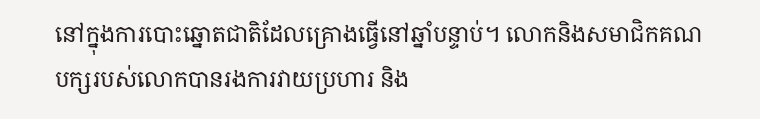នៅក្នុងការបោះឆ្នោតជាតិដែលគ្រោងធ្វើនៅឆ្នាំបន្ទាប់។ លោកនិងសមាជិកគណបក្សរបស់លោកបានរងការវាយប្រហារ និង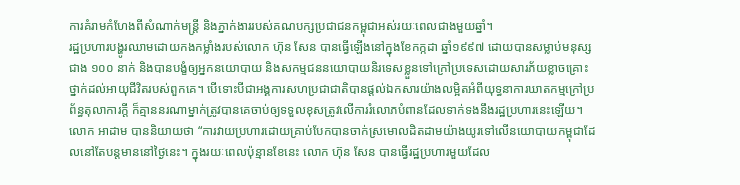ការគំរាមកំហែងពីសំណាក់មន្ត្រី និងភ្នាក់ងាររបស់គណបក្សប្រជាជនកម្ពុជាអស់រយៈពេលជាងមួយឆ្នាំ។
រដ្ឋប្រហារបង្ហូរឈាមដោយកងកម្លាំងរបស់លោក ហ៊ុន សែន បានធ្វើឡើងនៅក្នុងខែកក្កដា ឆ្នាំ១៩៩៧ ដោយបានសម្លាប់មនុស្សជាង ១០០ នាក់ និងបានបង្ខំឲ្យអ្នកនយោបាយ និងសកម្មជននយោបាយនិរទេសខ្លួនទៅក្រៅប្រទេសដោយសារភ័យខ្លាចគ្រោះថ្នាក់ដល់អាយុជីវិតរបស់ពួកគេ។ បើទោះបីជាអង្គការសហប្រជាជាតិបានផ្តល់ឯកសារយ៉ាងលម្អិតអំពីយុទ្ធនាការឃាតកម្មក្រៅប្រព័ន្ធតុលាការក្តី ក៏គ្មាននរណាម្នាក់ត្រូវបានគេចាប់ឲ្យទទួលខុសត្រូវលើការរំលោភបំពានដែលទាក់ទងនឹងរដ្ឋប្រហារនេះឡើយ។
លោក អាដាម បាននិយាយថា “ការវាយប្រហារដោយគ្រាប់បែកបានចាក់ស្រមោលដិតដាមយ៉ាងយូរទៅលើនយោបាយកម្ពុជាដែលនៅតែបន្តមាននៅថ្ងៃនេះ។ ក្នុងរយៈពេលប៉ុន្មានខែនេះ លោក ហ៊ុន សែន បានធ្វើរដ្ឋប្រហារមួយដែល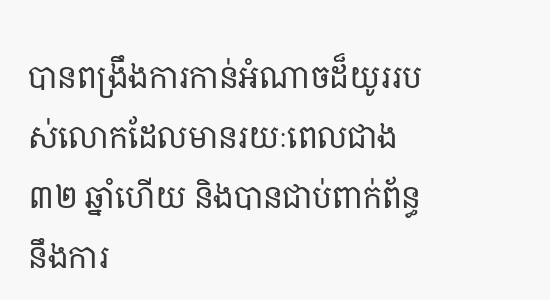បានពង្រឹងការកាន់អំណាចដ៏យូររបស់លោកដែលមានរយៈពេលជាង ៣២ ឆ្នាំហើយ និងបានជាប់ពាក់ព័ន្ធនឹងការ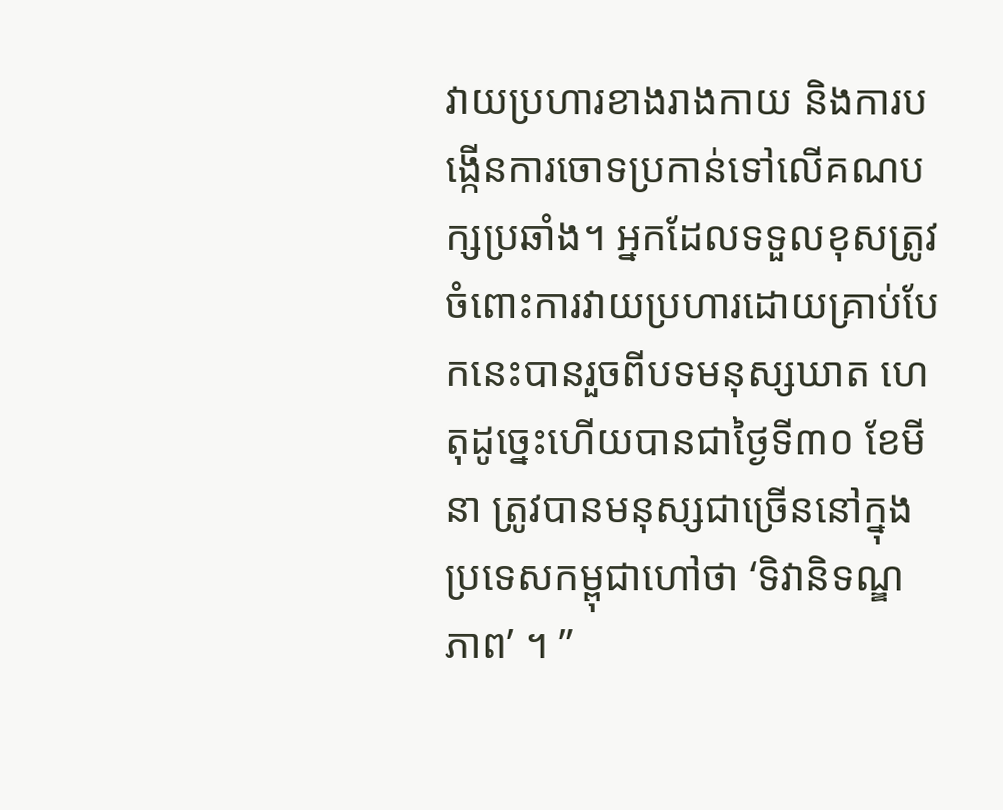វាយប្រហារខាងរាងកាយ និងការបង្កើនការចោទប្រកាន់ទៅលើគណបក្សប្រឆាំង។ អ្នកដែលទទួលខុសត្រូវចំពោះការវាយប្រហារដោយគ្រាប់បែកនេះបានរួចពីបទមនុស្សឃាត ហេតុដូច្នេះហើយបានជាថ្ងៃទី៣០ ខែមីនា ត្រូវបានមនុស្សជាច្រើននៅក្នុងប្រទេសកម្ពុជាហៅថា ‘ទិវានិទណ្ឌភាព’ ។ ”